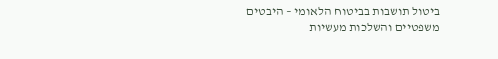ביטול תושבות בביטוח הלאומי – היבטים משפטיים והשלכות מעשיות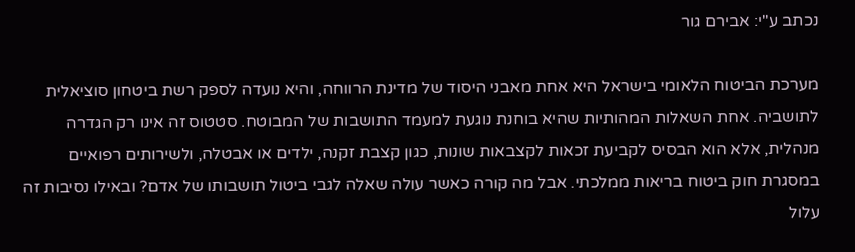נכתב ע"י: אבירם גור

מערכת הביטוח הלאומי בישראל היא אחת מאבני היסוד של מדינת הרווחה, והיא נועדה לספק רשת ביטחון סוציאלית לתושביה. אחת השאלות המהותיות שהיא בוחנת נוגעת למעמד התושבות של המבוטח. סטטוס זה אינו רק הגדרה מנהלית, אלא הוא הבסיס לקביעת זכאות לקצבאות שונות, כגון קצבת זקנה, ילדים או אבטלה, ולשירותים רפואיים במסגרת חוק ביטוח בריאות ממלכתי. אבל מה קורה כאשר עולה שאלה לגבי ביטול תושבותו של אדם? ובאילו נסיבות זה עלול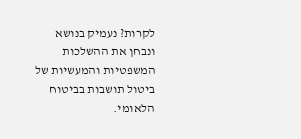לקרות? נעמיק בנושא ונבחן את ההשלכות המשפטיות והמעשיות של ביטול תושבות בביטוח הלאומי.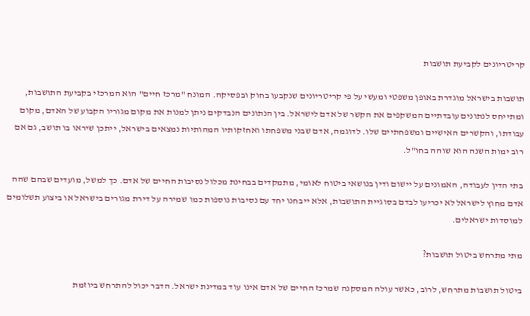קריטריונים לקביעת תושבות

תושבות בישראל מוגדרת באופן משפטי ומעשי על פי קריטריונים שנקבעו בחוק ובפסיקה. המונח "מרכז חיים" הוא המרכזי בקביעת התושבות, ומתייחס לנתונים עובדתיים המשקפים את הקשר של אדם לישראל. בין הנתונים הנבדקים ניתן למנות את מקום מגוריו הקבוע של האדם, מקום עבודתו, והקשרים האישיים ומשפחתיים שלו. לדוגמה, אדם שבני משפחתו ואחזקותיו המהותיות נמצאים בישראל, ייתכן שיראו בו תושב, גם אם רוב ימות השנה הוא שוהה בחו"ל.

בתי הדין לעבודה, האמונים על יישום ודין בנושאי ביטוח לאומי, מתמקדים בבחינת מכלול נסיבות החיים של אדם. כך למשל, מועדים שבהם שהה אדם מחוץ לישראל לא יכריעו לבדם בסוגיית התושבות, אלא ייבחנו יחד עם נסיבות נוספות כמו שמירה על דירת מגורים בישראל או ביצוע תשלומים למוסדות ישראלים.

מתי מתרחש ביטול תושבות?

ביטול תושבות מתרחש, לרוב, כאשר עולה המסקנה שמרכז החיים של אדם אינו עוד במדינת ישראל. הדבר יכול להתרחש ביוזמת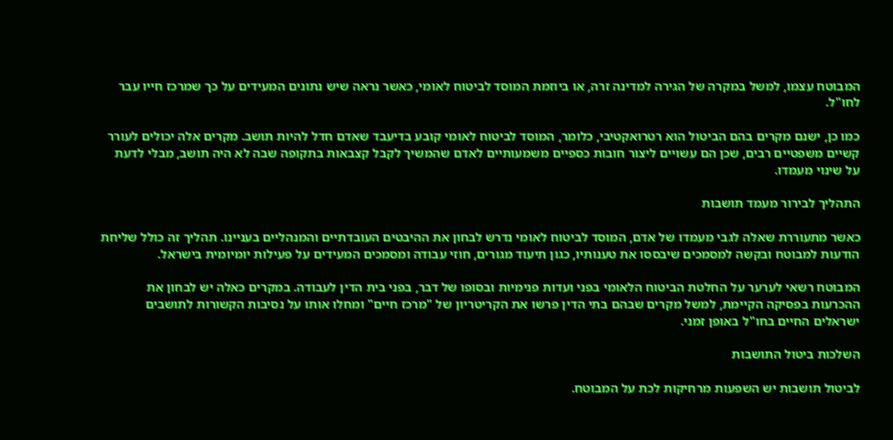המבוטח עצמו, למשל במקרה של הגירה למדינה זרה, או ביוזמת המוסד לביטוח לאומי, כאשר נראה שיש נתונים המעידים על כך שמרכז חייו עבר לחו"ל.

כמו כן, ישנם מקרים בהם הביטול הוא רטרואקטיבי, כלומר, המוסד לביטוח לאומי קובע בדיעבד שאדם חדל להיות תושב. מקרים אלה יכולים לעורר קשיים משפטיים רבים, שכן הם עשויים ליצור חובות כספיים משמעותיים לאדם שהמשיך לקבל קצבאות בתקופה שבה לא היה תושב, מבלי לדעת על שינוי מעמדו.

התהליך לבירור מעמד תושבות

כאשר מתעוררת שאלה לגבי מעמדו של אדם, המוסד לביטוח לאומי נדרש לבחון את ההיבטים העובדתיים והמנהליים בעניינו. תהליך זה כולל שליחת הודעות למבוטח ובקשה למסמכים שיבססו את טענותיו, כגון תיעוד מגורים, חוזי עבודה ומסמכים המעידים על פעילות יומיומית בישראל.

המבוטח רשאי לערער על החלטת הביטוח הלאומי בפני ועדות פנימיות ובסופו של דבר, בפני בית הדין לעבודה. במקרים כאלה יש לבחון את ההכרעות בפסיקה הקיימת, למשל מקרים שבהם בתי הדין פרשו את הקריטריון של "מרכז חיים" ומחלו אותו על נסיבות הקשורות לתושבים ישראלים החיים בחו"ל באופן זמני.

השלכות ביטול התושבות

לביטול תושבות יש השפעות מרחיקות לכת על המבוטח.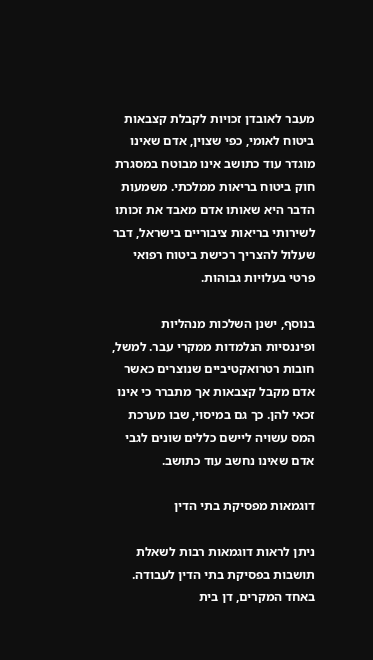מעבר לאובדן זכויות לקבלת קצבאות ביטוח לאומי, כפי שצוין, אדם שאינו מוגדר עוד כתושב אינו מבוטח במסגרת חוק ביטוח בריאות ממלכתי. משמעות הדבר היא שאותו אדם מאבד את זכותו לשירותי בריאות ציבוריים בישראל, דבר שעלול להצריך רכישת ביטוח רפואי פרטי בעלויות גבוהות.

בנוסף, ישנן השלכות מנהליות ופיננסיות הנלמדות ממקרי עבר. למשל, חובות רטרואקטיביים שנוצרים כאשר אדם מקבל קצבאות אך מתברר כי אינו זכאי להן. כך גם במיסוי, שבו מערכת המס עשויה ליישם כללים שונים לגבי אדם שאינו נחשב עוד כתושב.

דוגמאות מפסיקת בתי הדין

ניתן לראות דוגמאות רבות לשאלת תושבות בפסיקת בתי הדין לעבודה. באחד המקרים, דן בית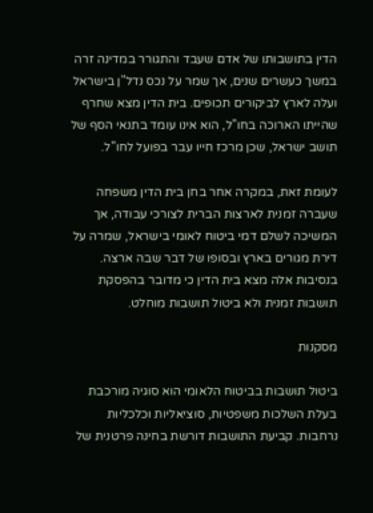הדין בתושבותו של אדם שעבד והתגורר במדינה זרה במשך כעשרים שנים, אך שמר על נכס נדל"ן בישראל ועלה לארץ לביקורים תכופים. בית הדין מצא שחרף שהייתו הארוכה בחו"ל, הוא אינו עומד בתנאי הסף של תושב ישראל, שכן מרכז חייו עבר בפועל לחו"ל.

לעומת זאת, במקרה אחר בחן בית הדין משפחה שעברה זמנית לארצות הברית לצורכי עבודה, אך המשיכה לשלם דמי ביטוח לאומי בישראל, שמרה על דירת מגורים בארץ ובסופו של דבר שבה ארצה. בנסיבות אלה מצא בית הדין כי מדובר בהפסקת תושבות זמנית ולא ביטול תושבות מוחלט.

מסקנות

ביטול תושבות בביטוח הלאומי הוא סוגיה מורכבת בעלת השלכות משפטיות, סוציאליות וכלכליות נרחבות. קביעת התושבות דורשת בחינה פרטנית של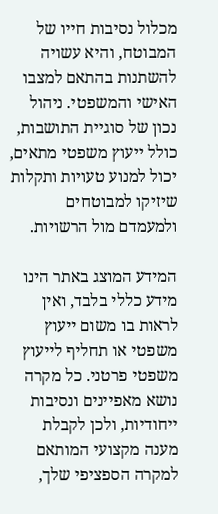מכלול נסיבות חייו של המבוטח, והיא עשויה להשתנות בהתאם למצבו האישי והמשפטי. ניהול נכון של סוגיית התושבות, כולל ייעוץ משפטי מתאים, יכול למנוע טעויות ותקלות שיזיקו למבוטחים ולמעמדם מול הרשויות.

המידע המוצג באתר הינו מידע כללי בלבד, ואין לראות בו משום ייעוץ משפטי או תחליף לייעוץ משפטי פרטני. כל מקרה נושא מאפיינים ונסיבות ייחודיות, ולכן לקבלת מענה מקצועי המותאם למקרה הספציפי שלך,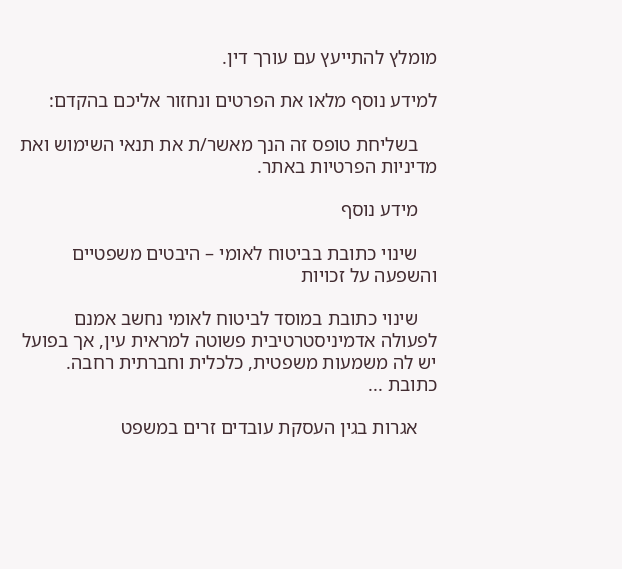מומלץ להתייעץ עם עורך דין.

למידע נוסף מלאו את הפרטים ונחזור אליכם בהקדם:

    בשליחת טופס זה הנך מאשר/ת את תנאי השימוש ואת מדיניות הפרטיות באתר.

    מידע נוסף

    שינוי כתובת בביטוח לאומי – היבטים משפטיים והשפעה על זכויות

    שינוי כתובת במוסד לביטוח לאומי נחשב אמנם לפעולה אדמיניסטרטיבית פשוטה למראית עין, אך בפועל יש לה משמעות משפטית, כלכלית וחברתית רחבה. כתובת ...

    אגרות בגין העסקת עובדים זרים במשפט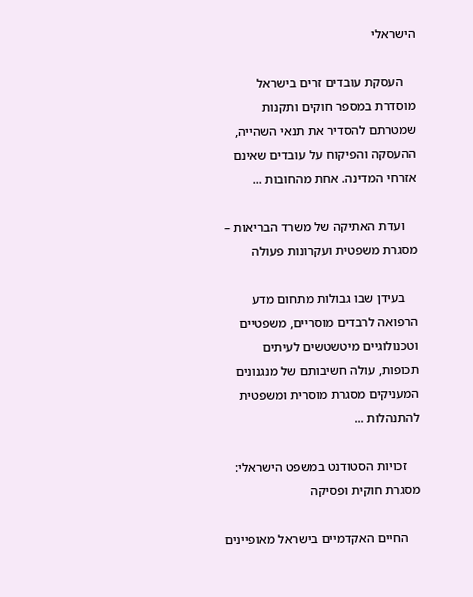הישראלי

    העסקת עובדים זרים בישראל מוסדרת במספר חוקים ותקנות שמטרתם להסדיר את תנאי השהייה, ההעסקה והפיקוח על עובדים שאינם אזרחי המדינה. אחת מהחובות ...

    ועדת האתיקה של משרד הבריאות – מסגרת משפטית ועקרונות פעולה

    בעידן שבו גבולות מתחום מדע הרפואה לרבדים מוסריים, משפטיים וטכנולוגיים מיטשטשים לעיתים תכופות, עולה חשיבותם של מנגנונים המעניקים מסגרת מוסרית ומשפטית להתנהלות ...

    זכויות הסטודנט במשפט הישראלי: מסגרת חוקית ופסיקה

    החיים האקדמיים בישראל מאופיינים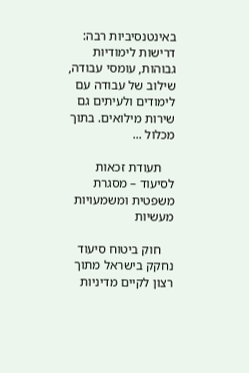באינטנסיביות רבה: דרישות לימודיות גבוהות, עומסי עבודה, שילוב של עבודה עם לימודים ולעיתים גם שירות מילואים. בתוך מכלול ...

    תעודת זכאות לסיעוד – מסגרת משפטית ומשמעויות מעשיות

    חוק ביטוח סיעוד נחקק בישראל מתוך רצון לקיים מדיניות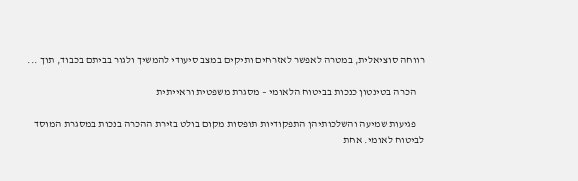רווחה סוציאלית, במטרה לאפשר לאזרחים ותיקים במצב סיעודי להמשיך ולגור בביתם בכבוד, תוך ...

    הכרה בטינטון כנכות בביטוח הלאומי – מסגרת משפטית וראייתית

    פגיעות שמיעה והשלכותיהן התפקודיות תופסות מקום בולט בזירת ההכרה בנכות במסגרת המוסד לביטוח לאומי. אחת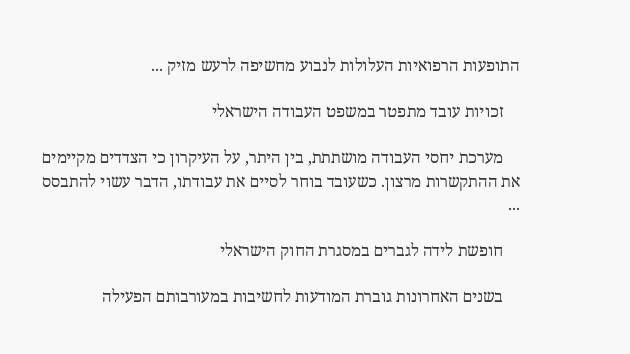התופעות הרפואיות העלולות לנבוע מחשיפה לרעש מזיק ...

    זכויות עובד מתפטר במשפט העבודה הישראלי

    מערכת יחסי העבודה מושתתת, בין היתר, על העיקרון כי הצדדים מקיימים את ההתקשרות מרצון. כשעובד בוחר לסיים את עבודתו, הדבר עשוי להתבסס ...

    חופשת לידה לגברים במסגרת החוק הישראלי

    בשנים האחרונות גוברת המודעות לחשיבות במעורבותם הפעילה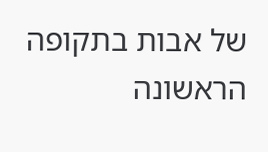של אבות בתקופה הראשונה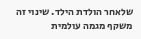שלאחר הולדת הילד. שינוי זה משקף מגמה עולמית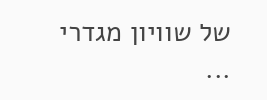של שוויון מגדרי ...